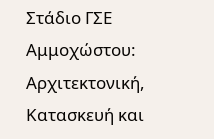Στάδιο ΓΣΕ Αμμοχώστου: Αρχιτεκτονική, Κατασκευή και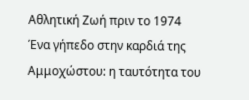Αθλητική Ζωή πριν το 1974
Ένα γήπεδο στην καρδιά της Αμμοχώστου: η ταυτότητα του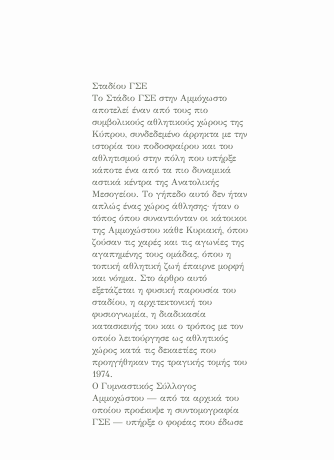Σταδίου ΓΣΕ
Το Στάδιο ΓΣΕ στην Αμμόχωστο αποτελεί έναν από τους πιο συμβολικούς αθλητικούς χώρους της Κύπρου, συνδεδεμένο άρρηκτα με την ιστορία του ποδοσφαίρου και του αθλητισμού στην πόλη που υπήρξε κάποτε ένα από τα πιο δυναμικά αστικά κέντρα της Ανατολικής Μεσογείου. Το γήπεδο αυτό δεν ήταν απλώς ένας χώρος άθλησης· ήταν ο τόπος όπου συναντιόνταν οι κάτοικοι της Αμμοχώστου κάθε Κυριακή, όπου ζούσαν τις χαρές και τις αγωνίες της αγαπημένης τους ομάδας, όπου η τοπική αθλητική ζωή έπαιρνε μορφή και νόημα. Στο άρθρο αυτό εξετάζεται η φυσική παρουσία του σταδίου, η αρχιτεκτονική του φυσιογνωμία, η διαδικασία κατασκευής του και ο τρόπος με τον οποίο λειτούργησε ως αθλητικός χώρος κατά τις δεκαετίες που προηγήθηκαν της τραγικής τομής του 1974.
Ο Γυμναστικός Σύλλογος Αμμοχώστου — από τα αρχικά του οποίου προέκυψε η συντομογραφία ΓΣΕ — υπήρξε ο φορέας που έδωσε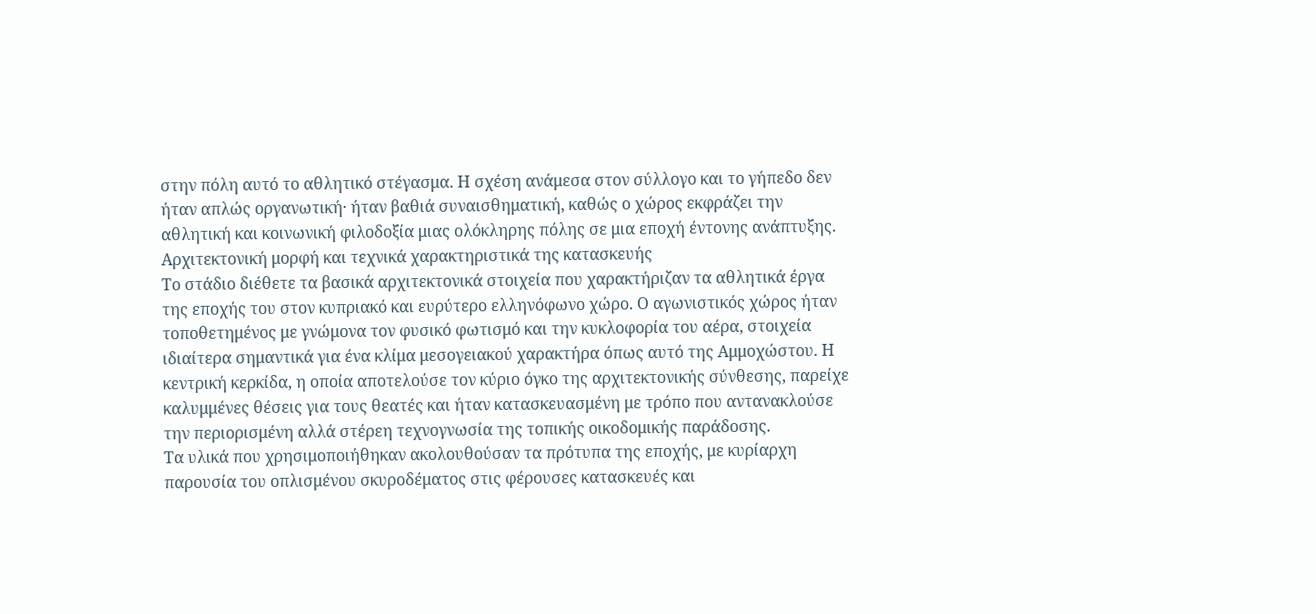στην πόλη αυτό το αθλητικό στέγασμα. Η σχέση ανάμεσα στον σύλλογο και το γήπεδο δεν ήταν απλώς οργανωτική· ήταν βαθιά συναισθηματική, καθώς ο χώρος εκφράζει την αθλητική και κοινωνική φιλοδοξία μιας ολόκληρης πόλης σε μια εποχή έντονης ανάπτυξης.
Αρχιτεκτονική μορφή και τεχνικά χαρακτηριστικά της κατασκευής
Το στάδιο διέθετε τα βασικά αρχιτεκτονικά στοιχεία που χαρακτήριζαν τα αθλητικά έργα της εποχής του στον κυπριακό και ευρύτερο ελληνόφωνο χώρο. Ο αγωνιστικός χώρος ήταν τοποθετημένος με γνώμονα τον φυσικό φωτισμό και την κυκλοφορία του αέρα, στοιχεία ιδιαίτερα σημαντικά για ένα κλίμα μεσογειακού χαρακτήρα όπως αυτό της Αμμοχώστου. Η κεντρική κερκίδα, η οποία αποτελούσε τον κύριο όγκο της αρχιτεκτονικής σύνθεσης, παρείχε καλυμμένες θέσεις για τους θεατές και ήταν κατασκευασμένη με τρόπο που αντανακλούσε την περιορισμένη αλλά στέρεη τεχνογνωσία της τοπικής οικοδομικής παράδοσης.
Τα υλικά που χρησιμοποιήθηκαν ακολουθούσαν τα πρότυπα της εποχής, με κυρίαρχη παρουσία του οπλισμένου σκυροδέματος στις φέρουσες κατασκευές και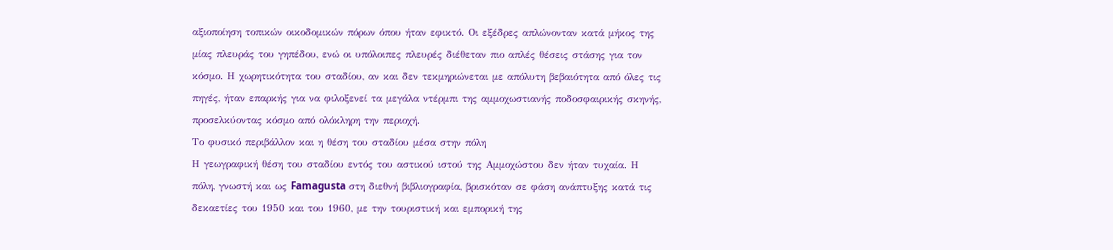αξιοποίηση τοπικών οικοδομικών πόρων όπου ήταν εφικτό. Οι εξέδρες απλώνονταν κατά μήκος της μίας πλευράς του γηπέδου, ενώ οι υπόλοιπες πλευρές διέθεταν πιο απλές θέσεις στάσης για τον κόσμο. Η χωρητικότητα του σταδίου, αν και δεν τεκμηριώνεται με απόλυτη βεβαιότητα από όλες τις πηγές, ήταν επαρκής για να φιλοξενεί τα μεγάλα ντέρμπι της αμμοχωστιανής ποδοσφαιρικής σκηνής, προσελκύοντας κόσμο από ολόκληρη την περιοχή.
Το φυσικό περιβάλλον και η θέση του σταδίου μέσα στην πόλη
Η γεωγραφική θέση του σταδίου εντός του αστικού ιστού της Αμμοχώστου δεν ήταν τυχαία. Η πόλη, γνωστή και ως Famagusta στη διεθνή βιβλιογραφία, βρισκόταν σε φάση ανάπτυξης κατά τις δεκαετίες του 1950 και του 1960, με την τουριστική και εμπορική της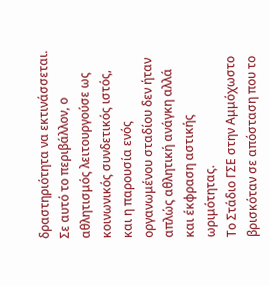δραστηριότητα να εκτινάσσεται. Σε αυτό το περιβάλλον, ο αθλητισμός λειτουργούσε ως κοινωνικός συνδετικός ιστός, και η παρουσία ενός οργανωμένου σταδίου δεν ήταν απλώς αθλητική ανάγκη αλλά και έκφραση αστικής ωριμότητας.
Το Στάδιο ΓΣΕ στην Αμμόχωστο βρισκόταν σε απόσταση που το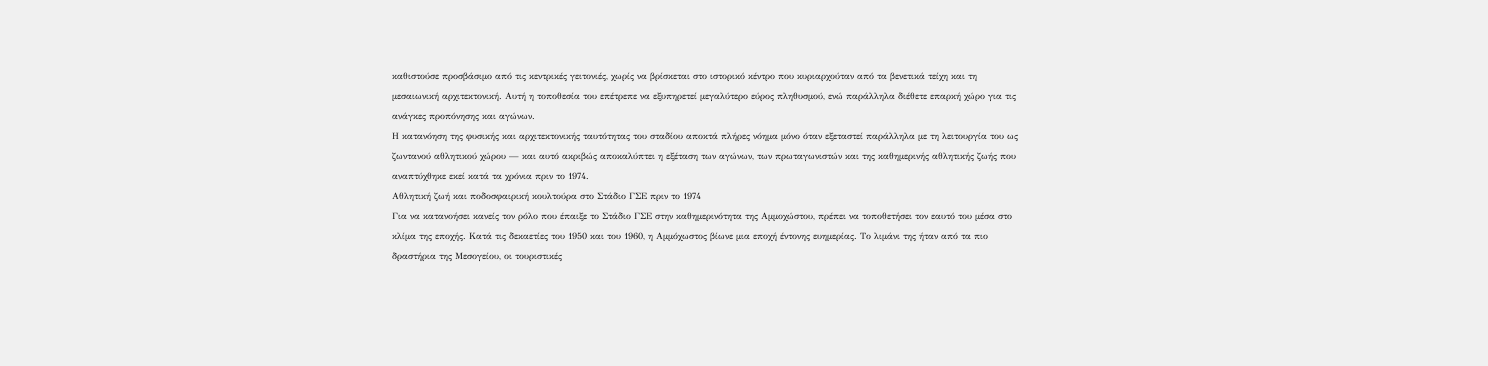καθιστούσε προσβάσιμο από τις κεντρικές γειτονιές, χωρίς να βρίσκεται στο ιστορικό κέντρο που κυριαρχούταν από τα βενετικά τείχη και τη μεσαιωνική αρχιτεκτονική. Αυτή η τοποθεσία του επέτρεπε να εξυπηρετεί μεγαλύτερο εύρος πληθυσμού, ενώ παράλληλα διέθετε επαρκή χώρο για τις ανάγκες προπόνησης και αγώνων.
Η κατανόηση της φυσικής και αρχιτεκτονικής ταυτότητας του σταδίου αποκτά πλήρες νόημα μόνο όταν εξεταστεί παράλληλα με τη λειτουργία του ως ζωντανού αθλητικού χώρου — και αυτό ακριβώς αποκαλύπτει η εξέταση των αγώνων, των πρωταγωνιστών και της καθημερινής αθλητικής ζωής που αναπτύχθηκε εκεί κατά τα χρόνια πριν το 1974.
Αθλητική ζωή και ποδοσφαιρική κουλτούρα στο Στάδιο ΓΣΕ πριν το 1974
Για να κατανοήσει κανείς τον ρόλο που έπαιξε το Στάδιο ΓΣΕ στην καθημερινότητα της Αμμοχώστου, πρέπει να τοποθετήσει τον εαυτό του μέσα στο κλίμα της εποχής. Κατά τις δεκαετίες του 1950 και του 1960, η Αμμόχωστος βίωνε μια εποχή έντονης ευημερίας. Το λιμάνι της ήταν από τα πιο δραστήρια της Μεσογείου, οι τουριστικές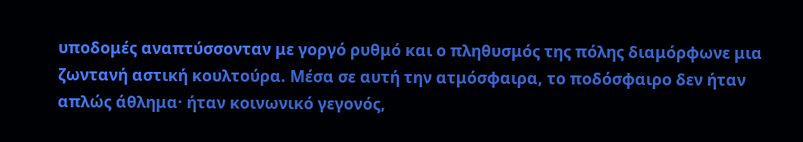υποδομές αναπτύσσονταν με γοργό ρυθμό και ο πληθυσμός της πόλης διαμόρφωνε μια ζωντανή αστική κουλτούρα. Μέσα σε αυτή την ατμόσφαιρα, το ποδόσφαιρο δεν ήταν απλώς άθλημα· ήταν κοινωνικό γεγονός,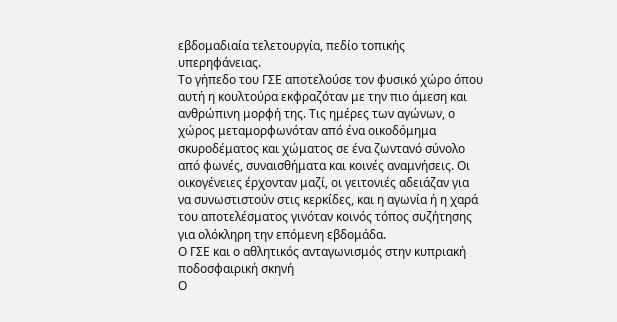εβδομαδιαία τελετουργία, πεδίο τοπικής υπερηφάνειας.
Το γήπεδο του ΓΣΕ αποτελούσε τον φυσικό χώρο όπου αυτή η κουλτούρα εκφραζόταν με την πιο άμεση και ανθρώπινη μορφή της. Τις ημέρες των αγώνων, ο χώρος μεταμορφωνόταν από ένα οικοδόμημα σκυροδέματος και χώματος σε ένα ζωντανό σύνολο από φωνές, συναισθήματα και κοινές αναμνήσεις. Οι οικογένειες έρχονταν μαζί, οι γειτονιές αδειάζαν για να συνωστιστούν στις κερκίδες, και η αγωνία ή η χαρά του αποτελέσματος γινόταν κοινός τόπος συζήτησης για ολόκληρη την επόμενη εβδομάδα.
Ο ΓΣΕ και ο αθλητικός ανταγωνισμός στην κυπριακή ποδοσφαιρική σκηνή
Ο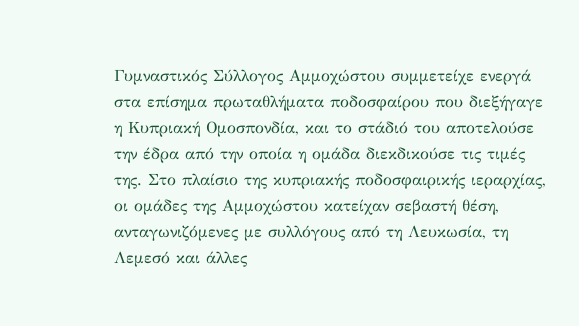Γυμναστικός Σύλλογος Αμμοχώστου συμμετείχε ενεργά στα επίσημα πρωταθλήματα ποδοσφαίρου που διεξήγαγε η Κυπριακή Ομοσπονδία, και το στάδιό του αποτελούσε την έδρα από την οποία η ομάδα διεκδικούσε τις τιμές της. Στο πλαίσιο της κυπριακής ποδοσφαιρικής ιεραρχίας, οι ομάδες της Αμμοχώστου κατείχαν σεβαστή θέση, ανταγωνιζόμενες με συλλόγους από τη Λευκωσία, τη Λεμεσό και άλλες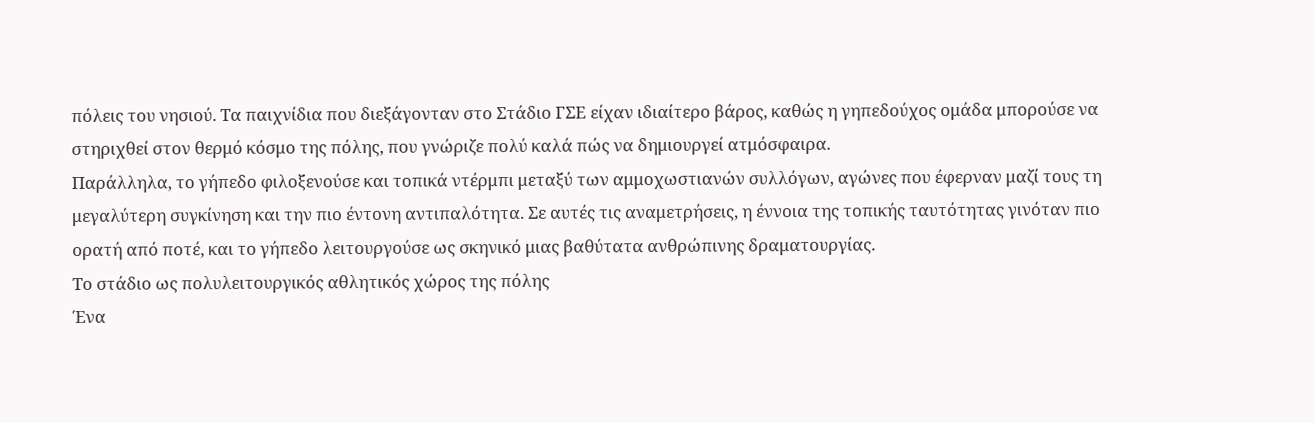πόλεις του νησιού. Τα παιχνίδια που διεξάγονταν στο Στάδιο ΓΣΕ είχαν ιδιαίτερο βάρος, καθώς η γηπεδούχος ομάδα μπορούσε να στηριχθεί στον θερμό κόσμο της πόλης, που γνώριζε πολύ καλά πώς να δημιουργεί ατμόσφαιρα.
Παράλληλα, το γήπεδο φιλοξενούσε και τοπικά ντέρμπι μεταξύ των αμμοχωστιανών συλλόγων, αγώνες που έφερναν μαζί τους τη μεγαλύτερη συγκίνηση και την πιο έντονη αντιπαλότητα. Σε αυτές τις αναμετρήσεις, η έννοια της τοπικής ταυτότητας γινόταν πιο ορατή από ποτέ, και το γήπεδο λειτουργούσε ως σκηνικό μιας βαθύτατα ανθρώπινης δραματουργίας.
Το στάδιο ως πολυλειτουργικός αθλητικός χώρος της πόλης
Ένα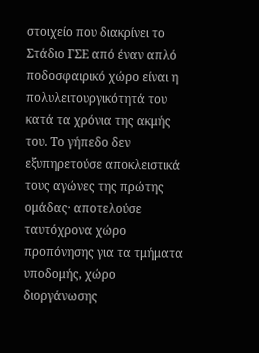στοιχείο που διακρίνει το Στάδιο ΓΣΕ από έναν απλό ποδοσφαιρικό χώρο είναι η πολυλειτουργικότητά του κατά τα χρόνια της ακμής του. Το γήπεδο δεν εξυπηρετούσε αποκλειστικά τους αγώνες της πρώτης ομάδας· αποτελούσε ταυτόχρονα χώρο προπόνησης για τα τμήματα υποδομής, χώρο διοργάνωσης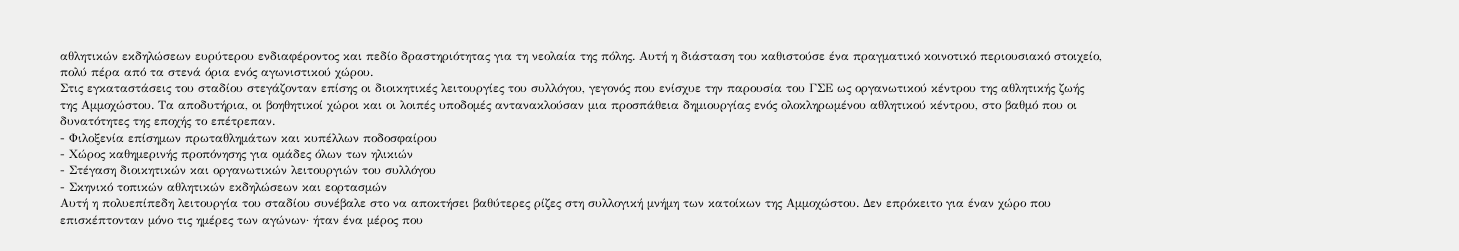αθλητικών εκδηλώσεων ευρύτερου ενδιαφέροντος και πεδίο δραστηριότητας για τη νεολαία της πόλης. Αυτή η διάσταση του καθιστούσε ένα πραγματικό κοινοτικό περιουσιακό στοιχείο, πολύ πέρα από τα στενά όρια ενός αγωνιστικού χώρου.
Στις εγκαταστάσεις του σταδίου στεγάζονταν επίσης οι διοικητικές λειτουργίες του συλλόγου, γεγονός που ενίσχυε την παρουσία του ΓΣΕ ως οργανωτικού κέντρου της αθλητικής ζωής της Αμμοχώστου. Τα αποδυτήρια, οι βοηθητικοί χώροι και οι λοιπές υποδομές αντανακλούσαν μια προσπάθεια δημιουργίας ενός ολοκληρωμένου αθλητικού κέντρου, στο βαθμό που οι δυνατότητες της εποχής το επέτρεπαν.
- Φιλοξενία επίσημων πρωταθλημάτων και κυπέλλων ποδοσφαίρου
- Χώρος καθημερινής προπόνησης για ομάδες όλων των ηλικιών
- Στέγαση διοικητικών και οργανωτικών λειτουργιών του συλλόγου
- Σκηνικό τοπικών αθλητικών εκδηλώσεων και εορτασμών
Αυτή η πολυεπίπεδη λειτουργία του σταδίου συνέβαλε στο να αποκτήσει βαθύτερες ρίζες στη συλλογική μνήμη των κατοίκων της Αμμοχώστου. Δεν επρόκειτο για έναν χώρο που επισκέπτονταν μόνο τις ημέρες των αγώνων· ήταν ένα μέρος που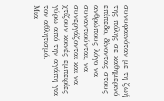συνυφαινόταν με τη ζωή της πόλης σε καθημερινό επίπεδο, δίνοντας στους ανθρώπους λόγο να συναντιούνται, να συνεργάζονται και να χτίζουν κοινές εμπειρίες γύρω από την αγάπη για τον αθλητισμό.
Μια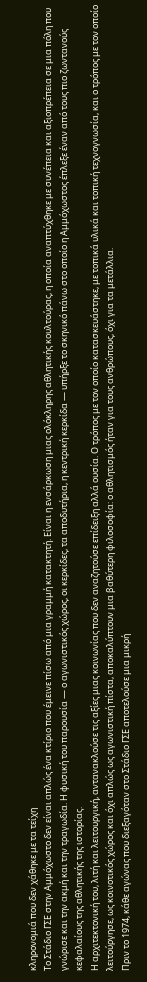κληρονομιά που δεν χάθηκε με τα τείχη
Το Στάδιο ΓΣΕ στην Αμμόχωστο δεν είναι απλώς ένα κτίριο που έμεινε πίσω από μια γραμμή κατακτητή. Είναι η ενσάρκωση μιας ολόκληρης αθλητικής κουλτούρας, η οποία αναπτύχθηκε με συνέπεια και αξιοπρέπεια σε μια πόλη που γνώρισε και την ακμή και την τραγωδία. Η φυσική του παρουσία — ο αγωνιστικός χώρος, οι κερκίδες, τα αποδυτήρια, η κεντρική κερκίδα — υπήρξε το σκηνικό πάνω στο οποίο η Αμμόχωστος έπλεξε έναν από τους πιο ζωντανούς κεφαλαίους της αθλητικής της ιστορίας.
Η αρχιτεκτονική του, λιτή και λειτουργική, αντανακλούσε τις αξίες μιας κοινωνίας που δεν αναζητούσε επίδειξη αλλά ουσία. Ο τρόπος με τον οποίο κατασκευάστηκε, με τοπικά υλικά και τοπική τεχνογνωσία, και ο τρόπος με τον οποίο λειτούργησε, ως κοινοτικός χώρος και όχι απλώς ως αγωνιστική πίστα, αποκαλύπτουν μια βαθύτερη φιλοσοφία: ο αθλητισμός ήταν για τους ανθρώπους, όχι για τα μετάλλια.
Πριν το 1974, κάθε αγώνας που διεξαγόταν στο Στάδιο ΓΣΕ αποτελούσε μια μικρή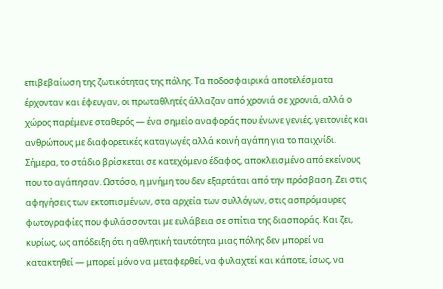επιβεβαίωση της ζωτικότητας της πόλης. Τα ποδοσφαιρικά αποτελέσματα έρχονταν και έφευγαν, οι πρωταθλητές άλλαζαν από χρονιά σε χρονιά, αλλά ο χώρος παρέμενε σταθερός — ένα σημείο αναφοράς που ένωνε γενιές, γειτονιές και ανθρώπους με διαφορετικές καταγωγές αλλά κοινή αγάπη για το παιχνίδι.
Σήμερα, το στάδιο βρίσκεται σε κατεχόμενο έδαφος, αποκλεισμένο από εκείνους που το αγάπησαν. Ωστόσο, η μνήμη του δεν εξαρτάται από την πρόσβαση. Ζει στις αφηγήσεις των εκτοπισμένων, στα αρχεία των συλλόγων, στις ασπρόμαυρες φωτογραφίες που φυλάσσονται με ευλάβεια σε σπίτια της διασποράς. Και ζει, κυρίως, ως απόδειξη ότι η αθλητική ταυτότητα μιας πόλης δεν μπορεί να κατακτηθεί — μπορεί μόνο να μεταφερθεί, να φυλαχτεί και κάποτε, ίσως, να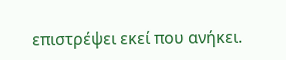επιστρέψει εκεί που ανήκει.